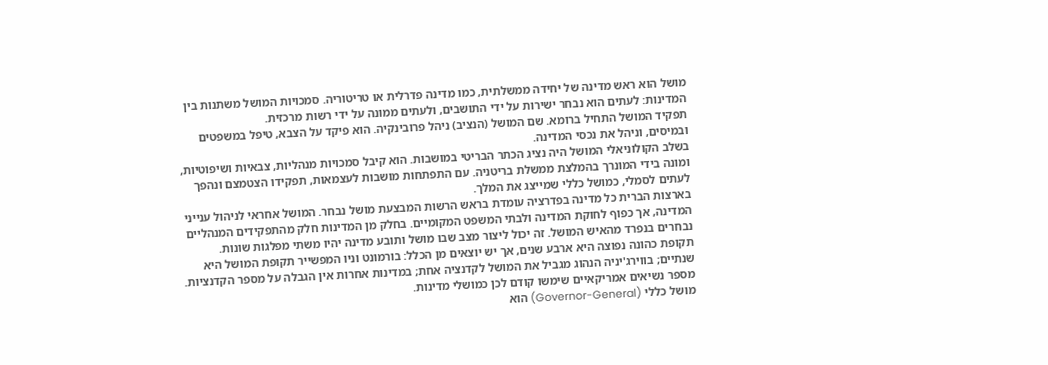מושל הוא ראש מדינה של יחידה ממשלתית, כמו מדינה פדרלית או טריטוריה. סמכויות המושל משתנות בין המדינות: לעתים הוא נבחר ישירות על ידי התושבים, ולעתים ממונה על ידי רשות מרכזית.
תפקיד המושל התחיל ברומא. שם המושל (הנציב) ניהל פרובינקיה. הוא פיקד על הצבא, טיפל במשפטים ובמיסים, וניהל את נכסי המדינה.
בשלב הקולוניאלי המושל היה נציג הכתר הבריטי במושבות. הוא קיבל סמכויות מנהליות, צבאיות ושיפוטיות, ומונה בידי המונרך בהמלצת ממשלת בריטניה. עם התפתחות מושבות לעצמאות, תפקידו הצטמצם ונהפך לעתים לסמלי, כמושל כללי שמייצג את המלך.
בארצות הברית כל מדינה בפדרציה עומדת בראש הרשות המבצעת מושל נבחר. המושל אחראי לניהול ענייני המדינה, אך כפוף לחוקת המדינה ולבתי המשפט המקומיים. בחלק מן המדינות חלק מהתפקידים המנהליים נבחרים בנפרד מהאיש המושל. זה יכול ליצור מצב שבו מושל ותובע מדינה יהיו משתי מפלגות שונות.
תקופת כהונה נפוצה היא ארבע שנים, אך יש יוצאים מן הכלל: בורמונט וניו המפשייר תקופת המושל היא שנתיים; בווירג'יניה הנהוג מגביל את המושל לקדנציה אחת; במדינות אחרות אין הגבלה על מספר הקדנציות. מספר נשיאים אמריקאיים שימשו קודם לכן כמושלי מדינות.
מושל כללי (Governor-General) הוא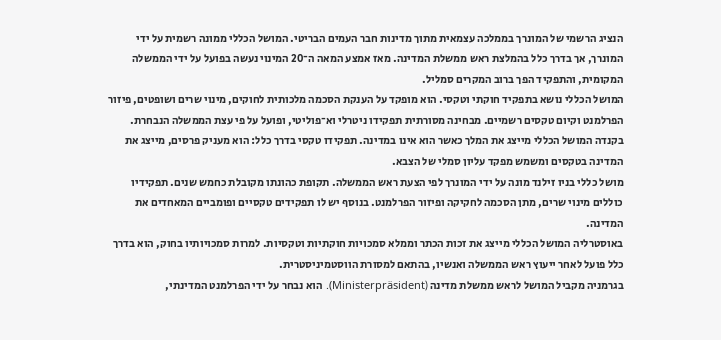הנציג הרשמי של המונרך בממלכה עצמאית מתוך מדינות חבר העמים הבריטי. המושל הכללי ממונה רשמית על ידי המונרך, אך בדרך כלל בהמלצת ראש ממשלת המדינה. מאז אמצע המאה ה־20 המינוי נעשה בפועל על ידי הממשלה המקומית, והתפקיד הפך ברוב המקרים סמליל.
המושל הכללי נושא בתפקיד חוקתי וטקסי. הוא מופקד על הענקת הסכמה מלכותית לחוקים, מינוי שרים ושופטים, פיזור הפרלמנט וקיום טקסים רשמיים. מבחינה מסורתית תפקידו ניטרלי וא־פוליטי, ופועל על פי עצת הממשלה הנבחרת.
בקנדה המושל הכללי מייצג את המלך כאשר הוא אינו במדינה. תפקידו טקסי בדרך כלל: הוא מעניק פרסים, מייצג את המדינה בטקסים ומשמש מפקד עליון סמלי של הצבא.
מושל כללי בניו זילנד מונה על ידי המונרך לפי הצעת ראש הממשלה. תקופת כהונתו מקובלת כחמש שנים. תפקידיו כוללים מינוי שרים, מתן הסכמה לחקיקה ופיזור הפרלמנט. בנוסף יש לו תפקידים טקסיים ופומביים המאחדים את המדינה.
באוסטרליה המושל הכללי מייצג את זכות הכתר וממלא סמכויות חוקתיות וטקסיות. למרות סמכויותיו בחוק, הוא בדרך כלל פועל לאחר ייעוץ ראש הממשלה ואנשיו, בהתאם למסורת הווסטמיניסטרית.
בגרמניה מקביל המושל לראש ממשלת מדינה (Ministerpräsident). הוא נבחר על ידי הפרלמנט המדינתי,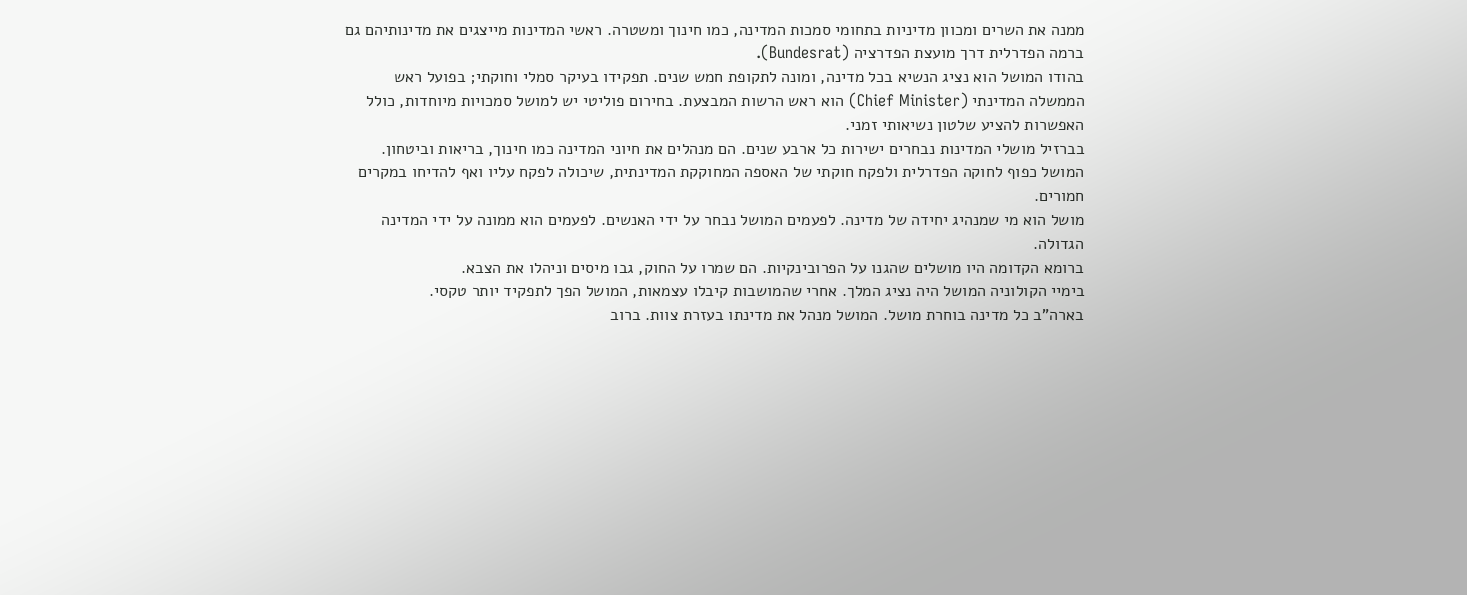ממנה את השרים ומכוון מדיניות בתחומי סמכות המדינה, כמו חינוך ומשטרה. ראשי המדינות מייצגים את מדינותיהם גם ברמה הפדרלית דרך מועצת הפדרציה (Bundesrat).
בהודו המושל הוא נציג הנשיא בכל מדינה, ומונה לתקופת חמש שנים. תפקידו בעיקר סמלי וחוקתי; בפועל ראש הממשלה המדינתי (Chief Minister) הוא ראש הרשות המבצעת. בחירום פוליטי יש למושל סמכויות מיוחדות, כולל האפשרות להציע שלטון נשיאותי זמני.
בברזיל מושלי המדינות נבחרים ישירות כל ארבע שנים. הם מנהלים את חיוני המדינה כמו חינוך, בריאות וביטחון. המושל כפוף לחוקה הפדרלית ולפקח חוקתי של האספה המחוקקת המדינתית, שיכולה לפקח עליו ואף להדיחו במקרים חמורים.
מושל הוא מי שמנהיג יחידה של מדינה. לפעמים המושל נבחר על ידי האנשים. לפעמים הוא ממונה על ידי המדינה הגדולה.
ברומא הקדומה היו מושלים שהגנו על הפרובינקיות. הם שמרו על החוק, גבו מיסים וניהלו את הצבא.
בימיי הקולוניה המושל היה נציג המלך. אחרי שהמושבות קיבלו עצמאות, המושל הפך לתפקיד יותר טקסי.
בארה"ב כל מדינה בוחרת מושל. המושל מנהל את מדינתו בעזרת צוות. ברוב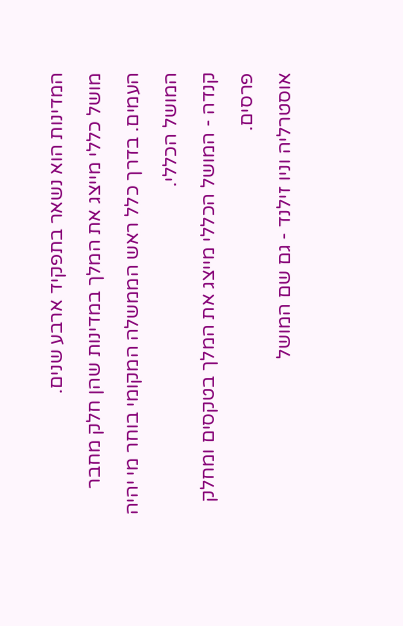המדינות הוא נשאר בתפקיד ארבע שנים.
מושל כללי מייצג את המלך במדינות שהן חלק מחבר העמים. בדרך כלל ראש הממשלה המקומי בוחר מי יהיה המושל הכללי.
קנדה - המושל הכללי מייצג את המלך בטקסים ומחלק פרסים.
אוסטרליה וניו זילנד - גם שם המושל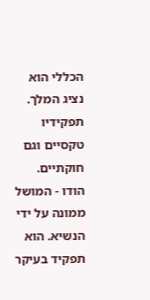הכללי הוא נציג המלך. תפקידיו טקסיים וגם חוקתיים.
הודו - המושל ממונה על ידי הנשיא. הוא תפקיד בעיקר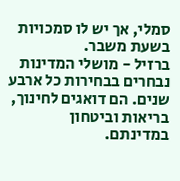סמלי, אך יש לו סמכויות בשעת משבר.
ברזיל - מושלי המדינות נבחרים בבחירות כל ארבע שנים. הם דואגים לחינוך, בריאות וביטחון במדינתם.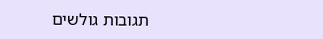תגובות גולשים